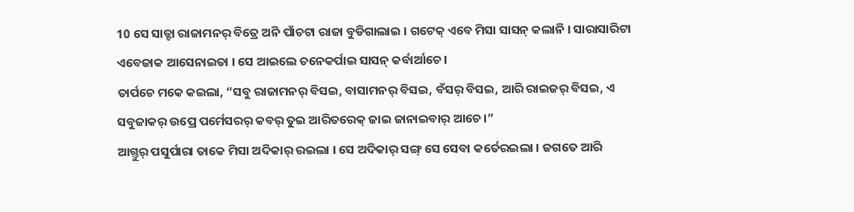10 ସେ ସାତ୍ଟା ରାଜାମନର୍ ବିତ୍ରେ ଅନି ପାଁଚଟା ରାଜା ବୁଡିଗାଲାଇ । ଗଟେକ୍ ଏବେ ମିସା ସାସନ୍ କଲାନି । ସାରାସାରିଟା ଏବେଜାକ ଆସେନାଇତା । ସେ ଆଇଲେ ଚନେକର୍ପାଇ ସାସନ୍ କର୍ବାର୍ଆଚେ ।
ତାର୍ପଚେ ମକେ କଇଲା, “ସବୁ ରାଜାମନର୍ ବିସଇ, ବାସାମନର୍ ବିସଇ, ବଁସର୍ ବିସଇ, ଆରି ରାଇଜର୍ ବିସଇ, ଏ ସବୁଜାକର୍ ଉପ୍ରେ ପର୍ମେସରର୍ କବର୍ ତୁଇ ଆରିତରେକ୍ ଜାଇ ଜାନାଇବାର୍ ଆଚେ ।”
ଆଗ୍ତୁର୍ ପସୁର୍ପାରା ତାକେ ମିସା ଅଦିକାର୍ ରଇଲା । ସେ ଅଦିକାର୍ ସଙ୍ଗ୍ ସେ ସେବା କର୍ତେରଇଲା । ଜଗତେ ଆରି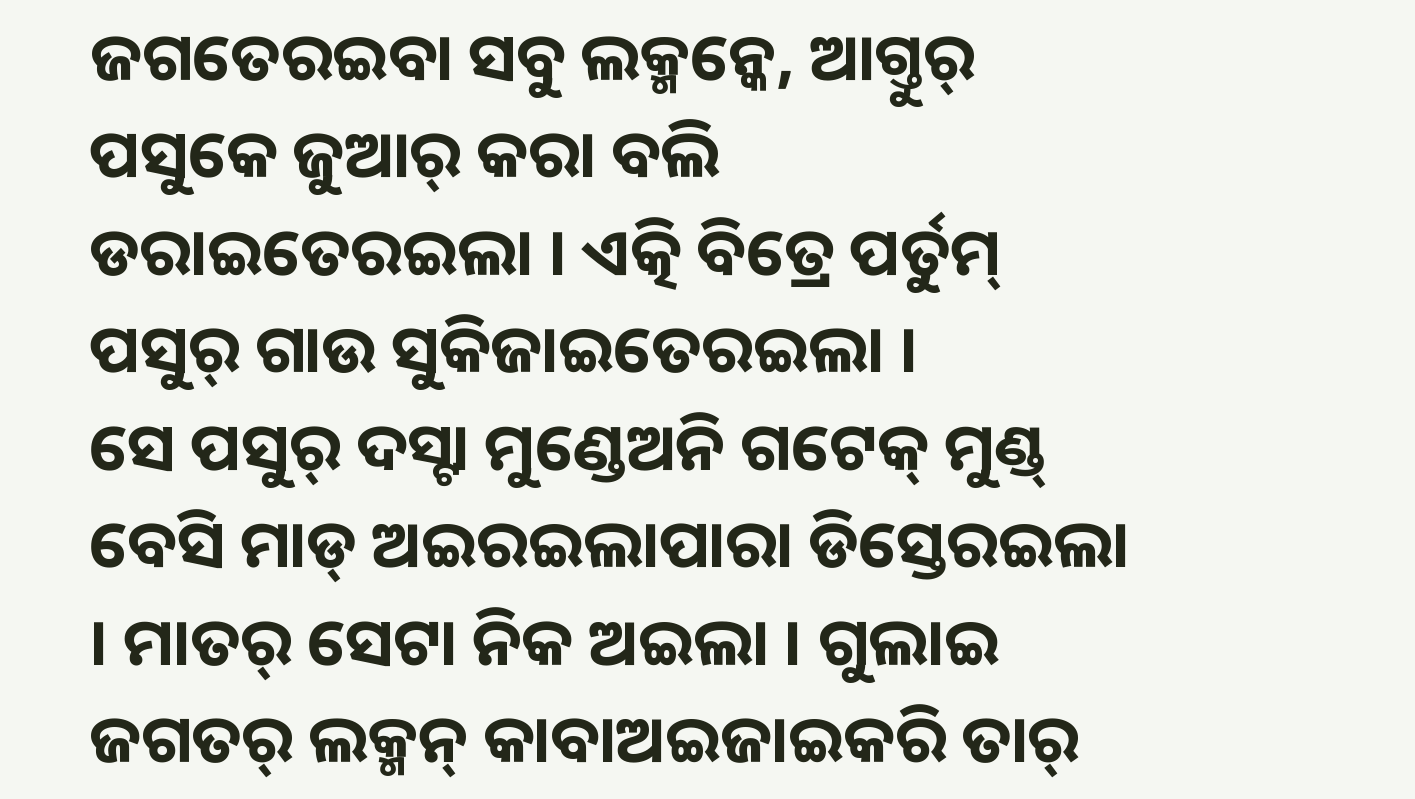ଜଗତେରଇବା ସବୁ ଲକ୍ମନ୍କେ, ଆଗ୍ତୁର୍ ପସୁକେ ଜୁଆର୍ କରା ବଲି ଡରାଇତେରଇଲା । ଏତ୍କି ବିତ୍ରେ ପର୍ତୁମ୍ ପସୁର୍ ଗାଉ ସୁକିଜାଇତେରଇଲା ।
ସେ ପସୁର୍ ଦସ୍ଟା ମୁଣ୍ଡେଅନି ଗଟେକ୍ ମୁଣ୍ଡ୍ ବେସି ମାଡ୍ ଅଇରଇଲାପାରା ଡିସ୍ତେରଇଲା । ମାତର୍ ସେଟା ନିକ ଅଇଲା । ଗୁଲାଇ ଜଗତର୍ ଲକ୍ମନ୍ କାବାଅଇଜାଇକରି ତାର୍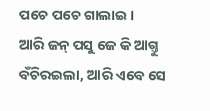ପଚେ ପଚେ ଗାଲାଇ ।
ଆରି ଜନ୍ ପସୁ ଜେ କି ଆଗ୍ତୁ ବଁଚିରଇଲା, ଆରି ଏବେ ସେ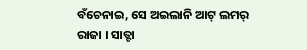ବଁଚେନାଇ, ସେ ଅଇଲାନି ଆଟ୍ ଲମର୍ ରାଜା । ସାତ୍ଟା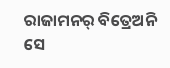ରାଜାମନର୍ ବିତ୍ରେଅନି ସେ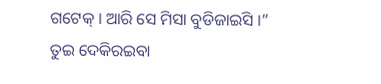ଗଟେକ୍ । ଆରି ସେ ମିସା ବୁଡିଜାଇସି ।”
ତୁଇ ଦେକିରଇବା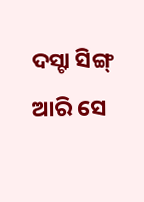ଦସ୍ଟା ସିଙ୍ଗ୍ ଆରି ସେ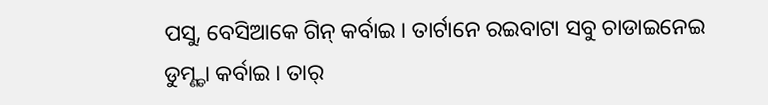ପସୁ, ବେସିଆକେ ଗିନ୍ କର୍ବାଇ । ତାର୍ଟାନେ ରଇବାଟା ସବୁ ଚାଡାଇନେଇ ଡୁମ୍ଣ୍ଡା କର୍ବାଇ । ତାର୍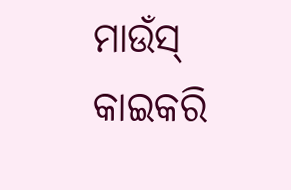ମାଉଁସ୍ କାଇକରି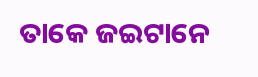ତାକେ ଜଇଟାନେ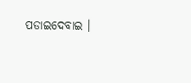ପଡାଇଦେବାଇ ।